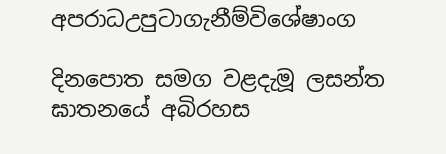අපරාධඋපුටාගැනීම්විශේෂාංග

දිනපොත සමග වළදැමූ ලසන්ත ඝාතනයේ අබිරහස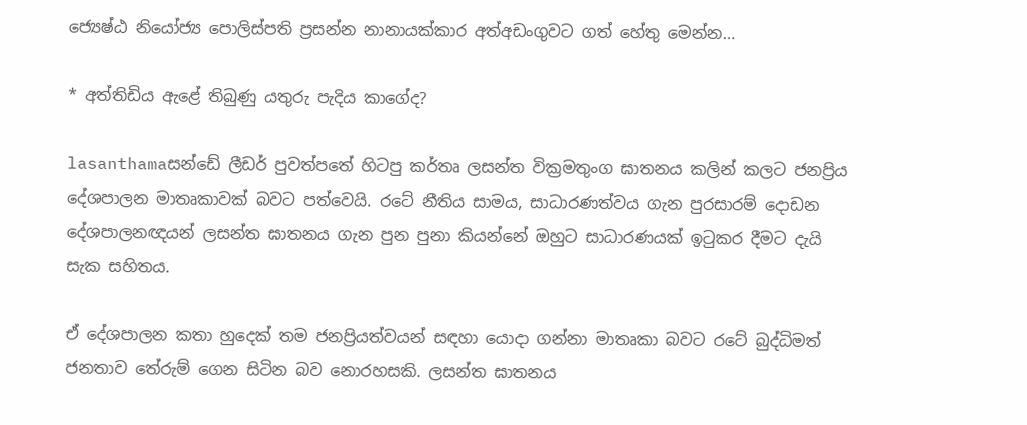ජ්‍යෙෂ්ඨ නියෝජ්‍ය පොලිස්‌පති ප්‍රසන්න නානායක්‌කාර අත්අඩංගුවට ගත් හේතු මෙන්න…

* අත්තිඩිය ඇළේ තිබුණු යතුරු පැදිය කාගේද?

lasanthamaසන්ඩේ ලීඩර් පුවත්පතේ හිටපු කර්තෘ ලසන්ත වික්‍රමතුංග ඝාතනය කලින් කලට ජනප්‍රිය දේශපාලන මාතෘකාවක්‌ බවට පත්වෙයි. රටේ නීතිය සාමය, සාධාරණත්වය ගැන පුරසාරම් දොඩන දේශපාලනඥයන් ලසන්ත ඝාතනය ගැන පුන පුනා කියන්නේ ඔහුට සාධාරණයක්‌ ඉටුකර දීමට දැයි සැක සහිතය.

ඒ දේශපාලන කතා හුදෙක්‌ තම ජනප්‍රියත්වයන් සඳහා යොදා ගන්නා මාතෘකා බවට රටේ බුද්ධිමත් ජනතාව තේරුම් ගෙන සිටින බව නොරහසකි. ලසන්ත ඝාතනය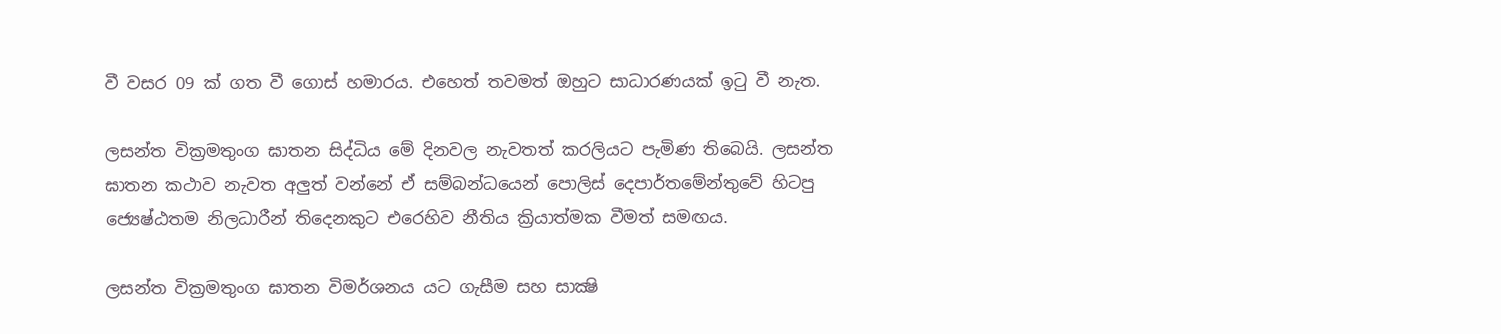වී වසර 09 ක්‌ ගත වී ගොස්‌ හමාරය. එහෙත් තවමත් ඔහුට සාධාරණයක්‌ ඉටු වී නැත.

ලසන්ත වික්‍රමතුංග ඝාතන සිද්ධිය මේ දිනවල නැවතත් කරලියට පැමිණ තිබෙයි. ලසන්ත ඝාතන කථාව නැවත අලුත් වන්නේ ඒ සම්බන්ධයෙන් පොලිස්‌ දෙපාර්තමේන්තුවේ හිටපු ජ්‍යෙෂ්ඨතම නිලධාරීන් තිදෙනකුට එරෙහිව නීතිය ක්‍රියාත්මක වීමත් සමඟය.

ලසන්ත වික්‍රමතුංග ඝාතන විමර්ශනය යට ගැසීම සහ සාක්‍ෂි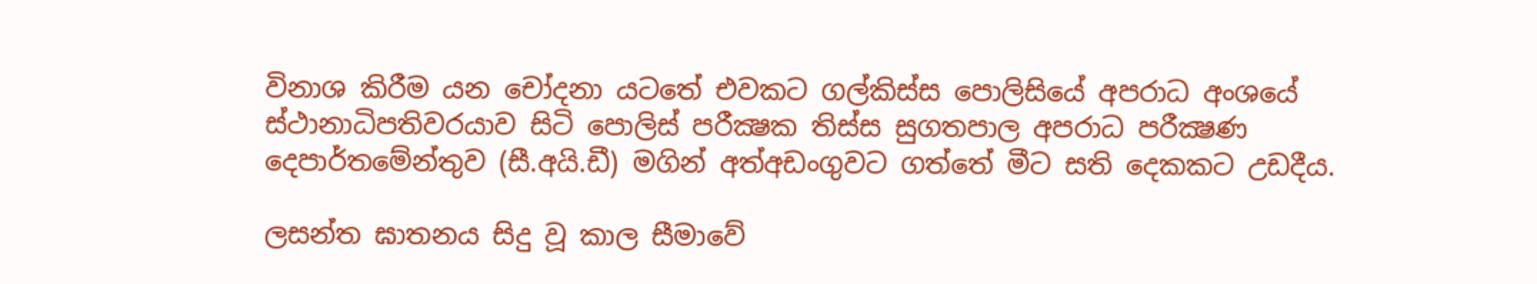විනාශ කිරීම යන චෝදනා යටතේ එවකට ගල්කිස්‌ස පොලිසියේ අපරාධ අංශයේ ස්‌ථානාධිපතිවරයාව සිටි පොලිස්‌ පරීක්‍ෂක තිස්‌ස සුගතපාල අපරාධ පරීක්‍ෂණ දෙපාර්තමේන්තුව (සී.අයි.ඩී) මගින් අත්අඩංගුවට ගත්තේ මීට සති දෙකකට උඩදීය.

ලසන්ත ඝාතනය සිදු වූ කාල සීමාවේ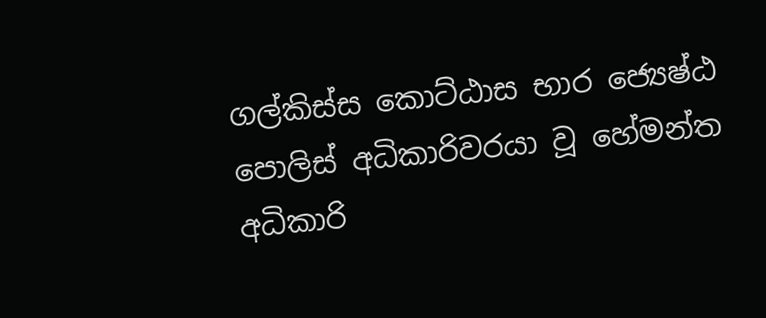ගල්කිස්‌ස කොට්‌ඨාස භාර ජ්‍යෙෂ්ඨ පොලිස්‌ අධිකාරිවරයා වූ හේමන්ත අධිකාරි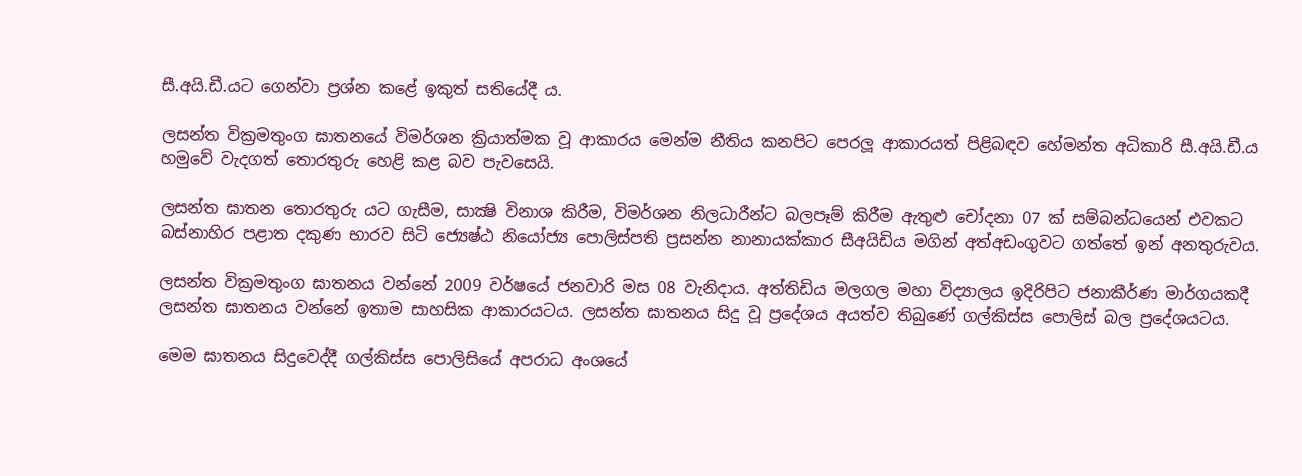සී.අයි.ඩී.යට ගෙන්වා ප්‍රශ්න කළේ ඉකුත් සතියේදී ය.

ලසන්ත වික්‍රමතුංග ඝාතනයේ විමර්ශන ක්‍රියාත්මක වූ ආකාරය මෙන්ම නීතිය කනපිට පෙරලූ ආකාරයත් පිළිබඳව හේමන්ත අධිකාරි සී.අයි.ඩී.ය හමුවේ වැදගත් තොරතුරු හෙළි කළ බව පැවසෙයි.

ලසන්ත ඝාතන තොරතුරු යට ගැසීම, සාක්‍ෂි විනාශ කිරීම, විමර්ශන නිලධාරීන්ට බලපෑම් කිරීම ඇතුළු චෝදනා 07 ක්‌ සම්බන්ධයෙන් එවකට බස්‌නාහිර පළාත දකුණ භාරව සිටි ජ්‍යෙෂ්ඨ නියෝජ්‍ය පොලිස්‌පති ප්‍රසන්න නානායක්‌කාර සීඅයිඩිය මගින් අත්අඩංගුවට ගත්තේ ඉන් අනතුරුවය.

ලසන්ත වික්‍රමතුංග ඝාතනය වන්නේ 2009 වර්ෂයේ ජනවාරි මස 08 වැනිදාය. අත්තිඩිය මලගල මහා විද්‍යාලය ඉදිරිපිට ජනාකීර්ණ මාර්ගයකදී ලසන්ත ඝාතනය වන්නේ ඉතාම සාහසික ආකාරයටය. ලසන්ත ඝාතනය සිදු වූ ප්‍රදේශය අයත්ව තිබුණේ ගල්කිස්‌ස පොලිස්‌ බල ප්‍රදේශයටය.

මෙම ඝාතනය සිදුවෙද්දී ගල්කිස්‌ස පොලිසියේ අපරාධ අංශයේ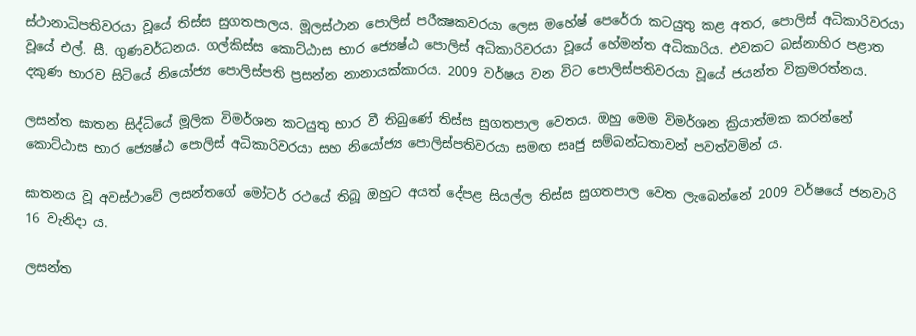ස්‌ථානාධිපතිවරයා වූයේ තිස්‌ස සුගතපාලය. මූලස්‌ථාන පොලිස්‌ පරීක්‍ෂකවරයා ලෙස මහේෂ් පෙරේරා කටයුතු කළ අතර, පොලිස්‌ අධිකාරිවරයා වූයේ එල්. සී. ගුණවර්ධනය. ගල්කිස්‌ස කොට්‌ඨාස භාර ජ්‍යෙෂ්ඨ පොලිස්‌ අධිකාරිවරයා වූයේ හේමන්ත අධිකාරිය. එවකට බස්‌නාහිර පළාත දකුණ භාරව සිටියේ නියෝජ්‍ය පොලිස්‌පති ප්‍රසන්න නානායක්‌කාරය. 2009 වර්ෂය වන විට පොලිස්‌පතිවරයා වූයේ ජයන්ත වික්‍රමරත්නය.

ලසන්ත ඝාතන සිද්ධියේ මූලික විමර්ශන කටයුතු භාර වී තිබුණේ තිස්‌ස සුගතපාල වෙතය. ඔහු මෙම විමර්ශන ක්‍රියාත්මක කරන්නේ කොට්‌ඨාස භාර ජ්‍යෙෂ්ඨ පොලිස්‌ අධිකාරිවරයා සහ නියෝජ්‍ය පොලිස්‌පතිවරයා සමඟ සෘජු සම්බන්ධතාවන් පවත්වමින් ය.

ඝාතනය වූ අවස්‌ථාවේ ලසන්තගේ මෝටර් රථයේ තිබූ ඔහුට අයත් දේපළ සියල්ල තිස්‌ස සුගතපාල වෙත ලැබෙන්නේ 2009 වර්ෂයේ ජනවාරි 16 වැනිදා ය.

ලසන්ත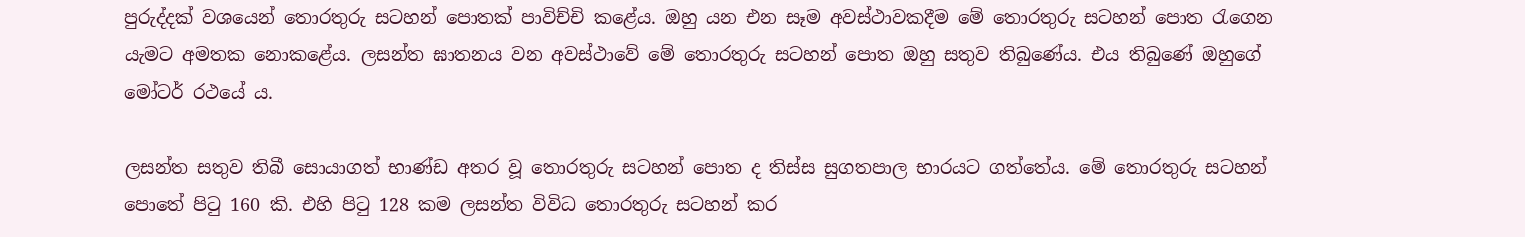පුරුද්දක්‌ වශයෙන් තොරතුරු සටහන් පොතක්‌ පාවිච්චි කළේය. ඔහු යන එන සෑම අවස්‌ථාවකදීම මේ තොරතුරු සටහන් පොත රැගෙන යැමට අමතක නොකළේය. ලසන්ත ඝාතනය වන අවස්‌ථාවේ මේ තොරතුරු සටහන් පොත ඔහු සතුව තිබුණේය. එය තිබුණේ ඔහුගේ මෝටර් රථයේ ය.

ලසන්ත සතුව තිබී සොයාගත් භාණ්‌ඩ අතර වූ තොරතුරු සටහන් පොත ද තිස්‌ස සුගතපාල භාරයට ගත්තේය. මේ තොරතුරු සටහන් පොතේ පිටු 160 කි. එහි පිටු 128 කම ලසන්ත විවිධ තොරතුරු සටහන් කර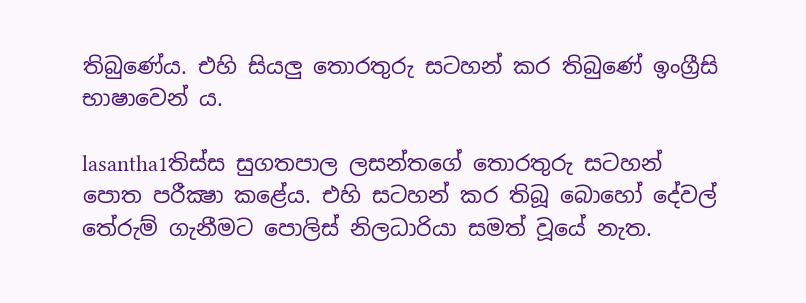තිබුණේය. එහි සියලු තොරතුරු සටහන් කර තිබුණේ ඉංග්‍රීසි භාෂාවෙන් ය.

lasantha1තිස්‌ස සුගතපාල ලසන්තගේ තොරතුරු සටහන් පොත පරීක්‍ෂා කළේය. එහි සටහන් කර තිබූ බොහෝ දේවල් තේරුම් ගැනීමට පොලිස්‌ නිලධාරියා සමත් වූයේ නැත.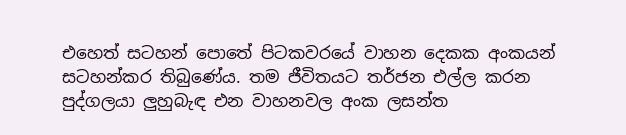එහෙත් සටහන් පොතේ පිටකවරයේ වාහන දෙකක අංකයන් සටහන්කර තිබුණේය. තම ජීවිතයට තර්ජන එල්ල කරන පුද්ගලයා ලුහුබැඳ එන වාහනවල අංක ලසන්ත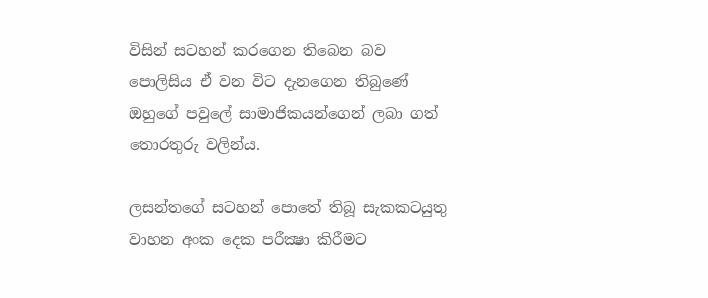විසින් සටහන් කරගෙන තිබෙන බව පොලිසිය ඒ වන විට දැනගෙන තිබුණේ ඔහුගේ පවුලේ සාමාජිකයන්ගෙන් ලබා ගත් තොරතුරු වලින්ය.

ලසන්තගේ සටහන් පොතේ තිබූ සැකකටයුතු වාහන අංක දෙක පරීක්‍ෂා කිරීමට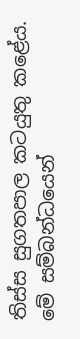තිස්‌ස සුගතපාල කටයුතු කළේය. මේ සම්බන්ධයෙන්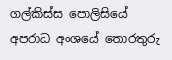ගල්කිස්‌ස පොලිසියේ අපරාධ අංශයේ තොරතුරු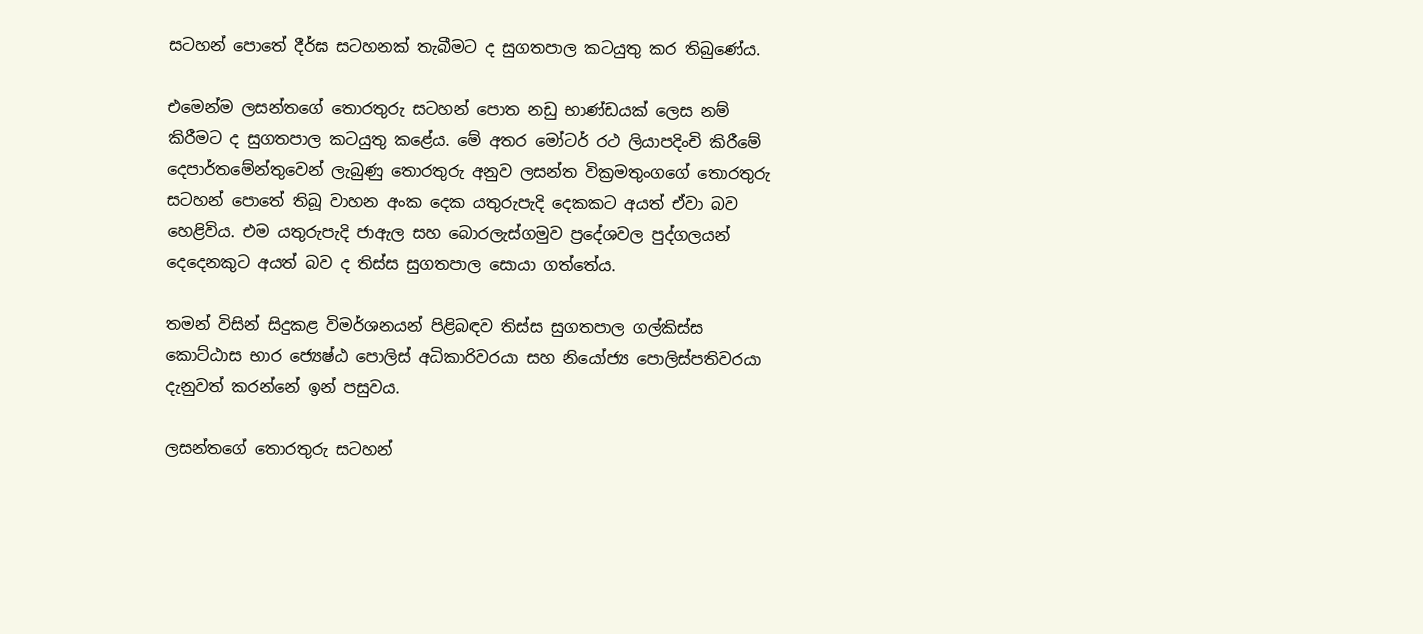සටහන් පොතේ දීර්ඝ සටහනක්‌ තැබීමට ද සුගතපාල කටයුතු කර තිබුණේය.

එමෙන්ම ලසන්තගේ තොරතුරු සටහන් පොත නඩු භාණ්‌ඩයක්‌ ලෙස නම් කිරීමට ද සුගතපාල කටයුතු කළේය. මේ අතර මෝටර් රථ ලියාපදිංචි කිරීමේ දෙපාර්තමේන්තුවෙන් ලැබුණු තොරතුරු අනුව ලසන්ත වික්‍රමතුංගගේ තොරතුරු සටහන් පොතේ තිබූ වාහන අංක දෙක යතුරුපැදි දෙකකට අයත් ඒවා බව හෙළිවිය. එම යතුරුපැදි ජාඇල සහ බොරලැස්‌ගමුව ප්‍රදේශවල පුද්ගලයන් දෙදෙනකුට අයත් බව ද තිස්‌ස සුගතපාල සොයා ගත්තේය.

තමන් විසින් සිදුකළ විමර්ශනයන් පිළිබඳව තිස්‌ස සුගතපාල ගල්කිස්‌ස කොට්‌ඨාස භාර ජ්‍යෙෂ්ඨ පොලිස්‌ අධිකාරිවරයා සහ නියෝජ්‍ය පොලිස්‌පතිවරයා දැනුවත් කරන්නේ ඉන් පසුවය.

ලසන්තගේ තොරතුරු සටහන්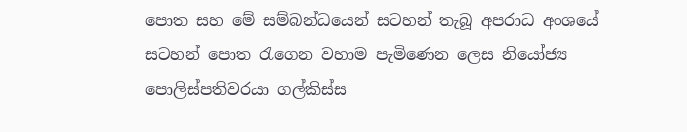පොත සහ මේ සම්බන්ධයෙන් සටහන් තැබූ අපරාධ අංශයේ සටහන් පොත රැගෙන වහාම පැමිණෙන ලෙස නියෝජ්‍ය පොලිස්‌පතිවරයා ගල්කිස්‌ස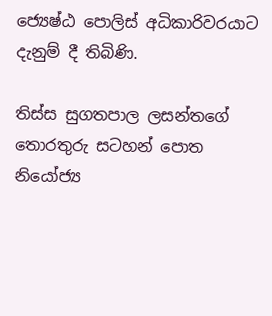ජ්‍යෙෂ්ඨ පොලිස්‌ අධිකාරිවරයාට දැනුම් දී තිබිණි.

තිස්‌ස සුගතපාල ලසන්තගේ තොරතුරු සටහන් පොත නියෝජ්‍ය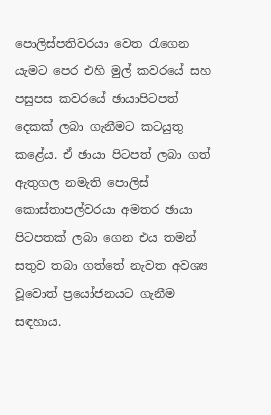පොලිස්‌පතිවරයා වෙත රැගෙන යැමට පෙර එහි මුල් කවරයේ සහ පසුපස කවරයේ ඡායාපිටපත් දෙකක්‌ ලබා ගැනීමට කටයුතු කළේය. ඒ ඡායා පිටපත් ලබා ගත් ඇතුගල නමැති පොලිස්‌ කොස්‌තාපල්වරයා අමතර ඡායා පිටපතක්‌ ලබා ගෙන එය තමන් සතුව තබා ගත්තේ නැවත අවශ්‍ය වූවොත් ප්‍රයෝජනයට ගැනීම සඳහාය.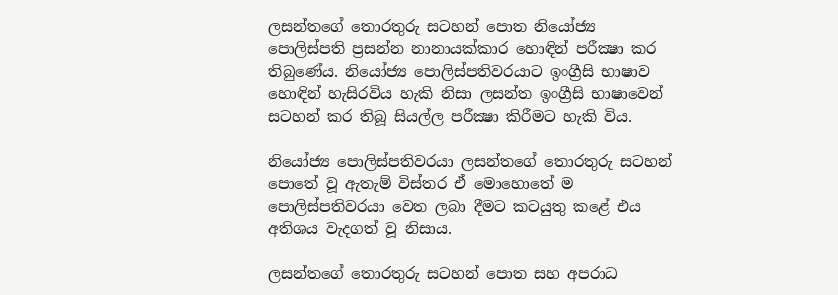ලසන්තගේ තොරතුරු සටහන් පොත නියෝජ්‍ය පොලිස්‌පති ප්‍රසන්න නානායක්‌කාර හොඳින් පරීක්‍ෂා කර තිබුණේය. නියෝජ්‍ය පොලිස්‌පතිවරයාට ඉංග්‍රීසි භාෂාව හොඳින් හැසිරවිය හැකි නිසා ලසන්ත ඉංග්‍රීසි භාෂාවෙන් සටහන් කර තිබූ සියල්ල පරීක්‍ෂා කිරීමට හැකි විය.

නියෝජ්‍ය පොලිස්‌පතිවරයා ලසන්තගේ තොරතුරු සටහන් පොතේ වූ ඇතැම් විස්‌තර ඒ මොහොතේ ම පොලිස්‌පතිවරයා වෙත ලබා දීමට කටයුතු කළේ එය අතිශය වැදගත් වූ නිසාය.

ලසන්තගේ තොරතුරු සටහන් පොත සහ අපරාධ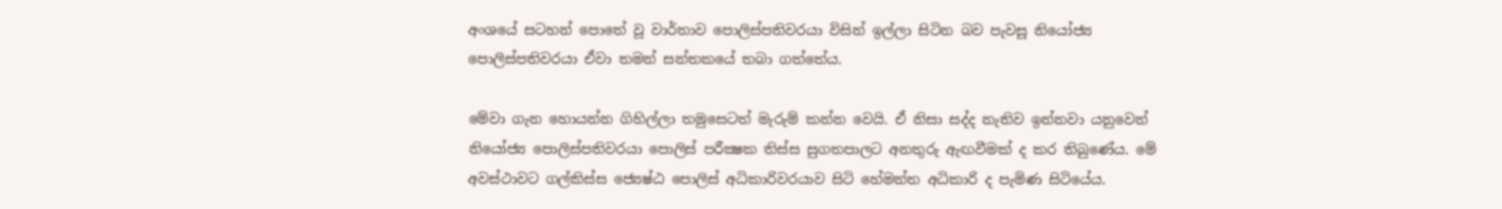අංශයේ සටහන් පොතේ වූ වාර්තාව පොලිස්‌පතිවරයා විසින් ඉල්ලා සිටින බව පැවසූ නියෝජ්‍ය පොලිස්‌පතිවරයා ඒවා තමන් සන්තකයේ තබා ගත්තේය.

මේවා ගැන හොයන්න ගිහිල්ලා තමුසෙටත් මැරුම් කන්න වෙයි. ඒ නිසා සද්ද නැතිව ඉන්නවා යනුවෙන් නියෝජ්‍ය පොලිස්‌පතිවරයා පොලිස්‌ පරීක්‍ෂක තිස්‌ස සුගතපාලට අනතුරු ඇඟවීමක්‌ ද කර තිබුණේය. මේ අවස්‌ථාවට ගල්කිස්‌ස ජ්‍යෙෂ්ඨ පොලිස්‌ අධිකාරිවරයාව සිටි හේමන්ත අධිකාරි ද පැමිණ සිටියේය.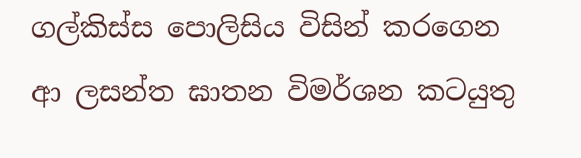ගල්කිස්‌ස පොලිසිය විසින් කරගෙන ආ ලසන්ත ඝාතන විමර්ශන කටයුතු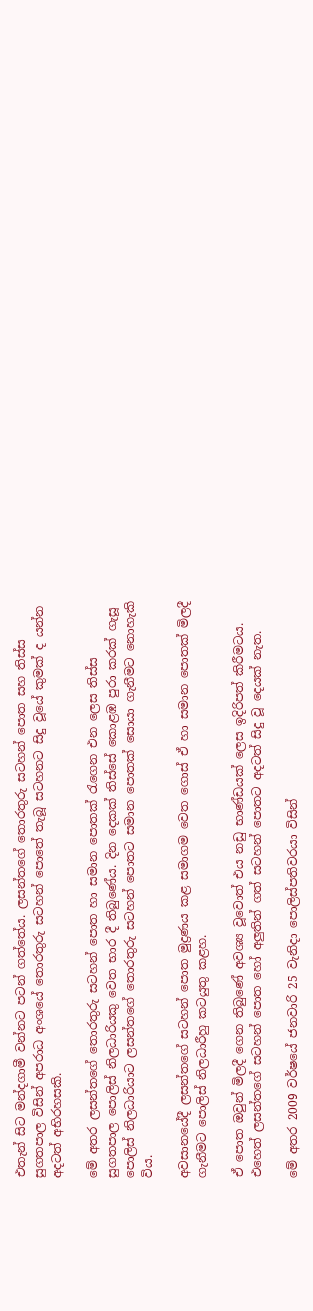එතැන් සිට මන්දගාමී වන්නට පටන් ගත්තේය. ලසන්තගේ තොරතුරු සටහන් පොත සහ තිස්‌ස සුගතපාල විසින් අපරාධ අංශයේ තොරතුරු සටහන් පොතේ තැබූ සටහනට සිදු වූයේ කුමක්‌ ද යන්න අදටත් අභිරහසකි.

මේ අතර ලසන්තගේ තොරතුරු සටහන් පොත හා සමාන පොතක්‌ රැගෙන එන ලෙස තිස්‌ස සුගතපාල පොලිස්‌ නිලධාරියකු වෙත භාර දී තිබුණේය. දින දෙකක්‌ තිස්‌සේ කොළඹ පුරා කරක්‌ ගැසූ පොලිස්‌ නිලධාරියාට ලසන්තගේ තොරතුරු සටහන් පොතට සමාන පොතක්‌ සොයා ගැනීමට නොහැකි විය.

අවසානයේදී ලසන්තගේ සටහන් පොත මුද්‍රණය කළ සමාගම වෙත ගොස්‌ ඒ හා සමාන පොතක්‌ මිලදී ගැනීමට පොලිස්‌ නිලධාරීහු කටයුතු කළහ.

ඒ පොත ඔවුන් මිලදී ගෙන තිබුණේ අවශ්‍ය වූවොත් එය නඩු භාණ්‌ඩයක්‌ ලෙස ඉදිරිපත් කිරීමටය. එහෙත් ලසන්තගේ සටහන් පොත හෝ අලුතින් ගත් සටහන් පොතට අදටත් සිදු වූ දෙයක්‌ නැත.

මේ අතර 2009 වර්ෂයේ ජනවාරි 25 වැනිදා පොලිස්‌පතිවරයා විසින්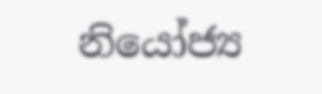නියෝජ්‍ය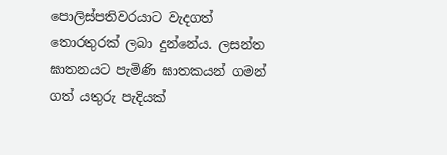පොලිස්‌පතිවරයාට වැදගත් තොරතුරක්‌ ලබා දුන්නේය. ලසන්ත ඝාතනයට පැමිණි ඝාතකයන් ගමන් ගත් යතුරු පැදියක්‌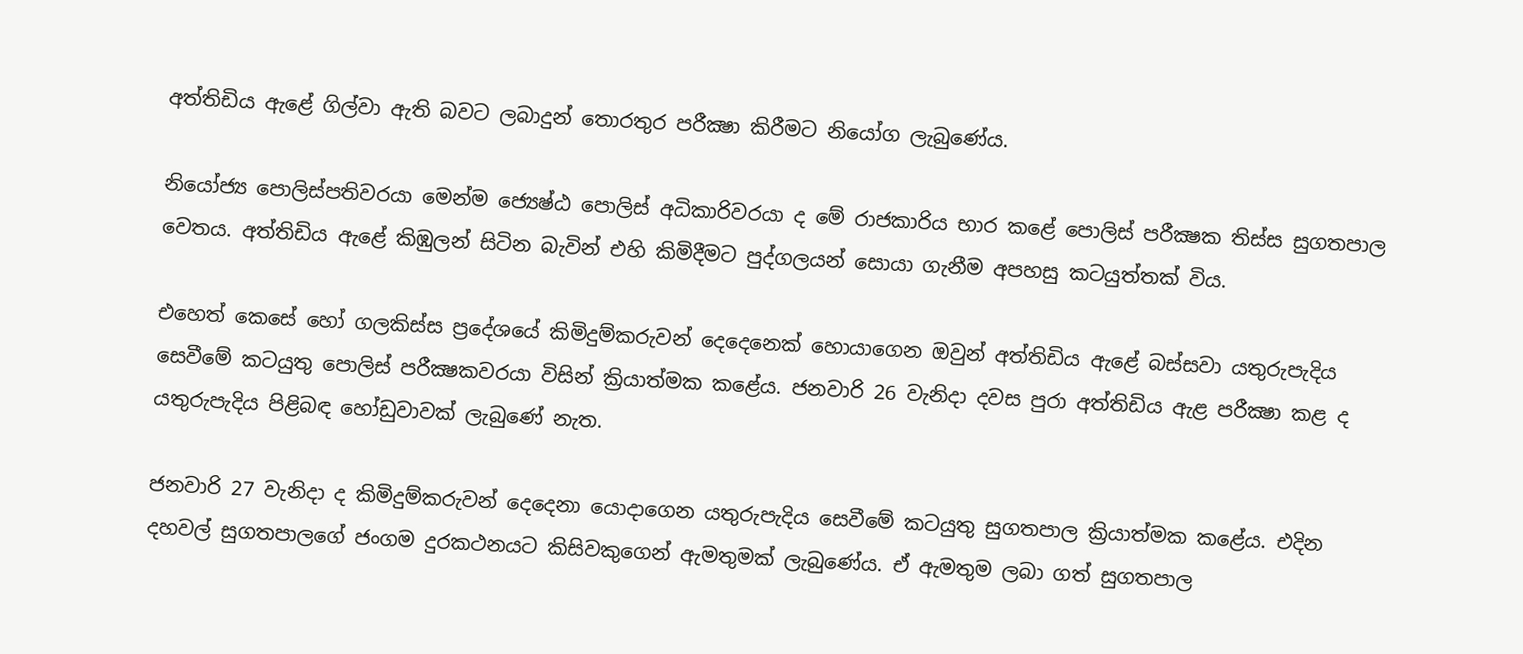අත්තිඩිය ඇළේ ගිල්වා ඇති බවට ලබාදුන් තොරතුර පරීක්‍ෂා කිරීමට නියෝග ලැබුණේය.

නියෝජ්‍ය පොලිස්‌පතිවරයා මෙන්ම ජ්‍යෙෂ්ඨ පොලිස්‌ අධිකාරිවරයා ද මේ රාජකාරිය භාර කළේ පොලිස්‌ පරීක්‍ෂක තිස්‌ස සුගතපාල වෙතය. අත්තිඩිය ඇළේ කිඹුලන් සිටින බැවින් එහි කිමිදීමට පුද්ගලයන් සොයා ගැනීම අපහසු කටයුත්තක්‌ විය.

එහෙත් කෙසේ හෝ ගලකිස්‌ස ප්‍රදේශයේ කිමිදුම්කරුවන් දෙදෙනෙක්‌ හොයාගෙන ඔවුන් අත්තිඩිය ඇළේ බස්‌සවා යතුරුපැදිය සෙවීමේ කටයුතු පොලිස්‌ පරීක්‍ෂකවරයා විසින් ක්‍රියාත්මක කළේය. ජනවාරි 26 වැනිදා දවස පුරා අත්තිඩිය ඇළ පරීක්‍ෂා කළ ද යතුරුපැදිය පිළිබඳ හෝඩුවාවක්‌ ලැබුණේ නැත.

ජනවාරි 27 වැනිදා ද කිමිදුම්කරුවන් දෙදෙනා යොදාගෙන යතුරුපැදිය සෙවීමේ කටයුතු සුගතපාල ක්‍රියාත්මක කළේය. එදින දහවල් සුගතපාලගේ ජංගම දුරකථනයට කිසිවකුගෙන් ඇමතුමක්‌ ලැබුණේය. ඒ ඇමතුම ලබා ගත් සුගතපාල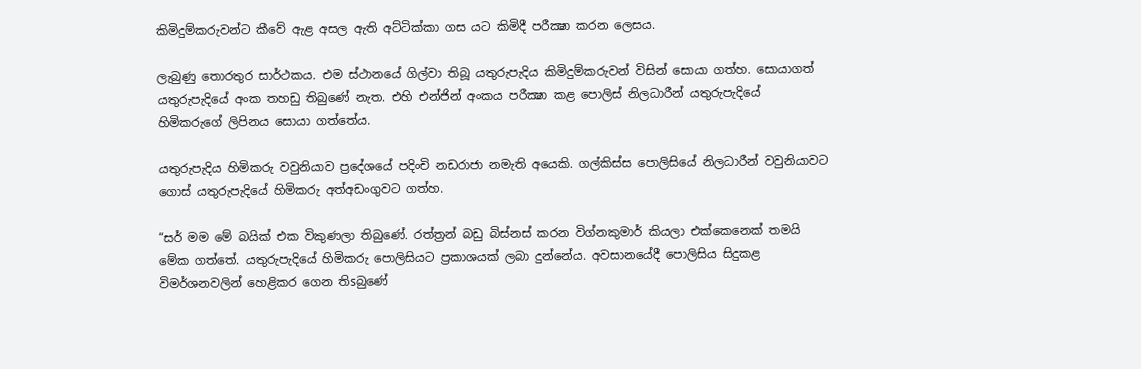කිමිදුම්කරුවන්ට කීවේ ඇළ අසල ඇති අට්‌ටික්‌කා ගස යට කිමිදී පරීක්‍ෂා කරන ලෙසය.

ලැබුණු තොරතුර සාර්ථකය. එම ස්‌ථානයේ ගිල්වා තිබූ යතුරුපැදිය කිමිදුම්කරුවන් විසින් සොයා ගත්හ. සොයාගත් යතුරුපැදියේ අංක තහඩු තිබුණේ නැත. එහි එන්ජින් අංකය පරීක්‍ෂා කළ පොලිස්‌ නිලධාරීන් යතුරුපැදියේ හිමිකරුගේ ලිපිනය සොයා ගත්තේය.

යතුරුපැදිය හිමිකරු වවුනියාව ප්‍රදේශයේ පදිංචි නඩරාජා නමැති අයෙකි. ගල්කිස්‌ස පොලිසියේ නිලධාරීන් වවුනියාවට ගොස්‌ යතුරුපැදියේ හිමිකරු අත්අඩංගුවට ගත්හ.

“සර් මම මේ බයික්‌ එක විකුණලා තිබුණේ. රත්ත්‍රන් බඩු බිස්‌නස්‌ කරන විග්නකුමාර් කියලා එක්‌කෙනෙක්‌ තමයි මේක ගත්තේ. යතුරුපැදියේ හිමිකරු පොලිසියට ප්‍රකාශයක්‌ ලබා දුන්නේය. අවසානයේදී පොලිසිය සිදුකළ විමර්ශනවලින් හෙළිකර ගෙන තිsබුණේ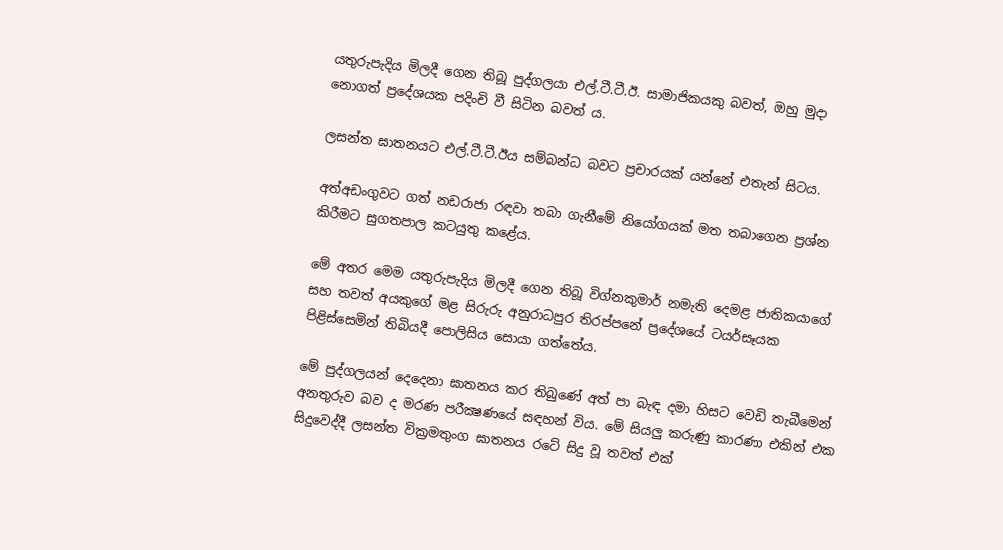යතුරුපැදිය මිලදී ගෙන තිබූ පුද්ගලයා එල්.ටී.ටී.ඊ. සාමාජිකයකු බවත්, ඔහු මුදා නොගත් ප්‍රදේශයක පදිංචි වී සිටින බවත් ය.

ලසන්ත ඝාතනයට එල්.ටී.ටී.ඊය සම්බන්ධ බවට ප්‍රචාරයක්‌ යන්නේ එතැන් සිටය.

අත්අඩංගුවට ගත් නඩරාජා රඳවා තබා ගැනීමේ නියෝගයක්‌ මත තබාගෙන ප්‍රශ්න කිරීමට සුගතපාල කටයුතු කළේය.

මේ අතර මෙම යතුරුපැදිය මිලදී ගෙන තිබූ විග්නකුමාර් නමැති දෙමළ ජාතිකයාගේ සහ තවත් අයකුගේ මළ සිරුරු අනුරාධපුර තිරප්පනේ ප්‍රදේශයේ ටයර්සෑයක පිළිස්‌සෙමින් තිබියදී පොලිසිය සොයා ගත්තේය.

මේ පුද්ගලයන් දෙදෙනා ඝාතනය කර තිබුණේ අත් පා බැඳ දමා හිසට වෙඩි තැබීමෙන් අනතුරුව බව ද මරණ පරීක්‍ෂණයේ සඳහන් විය. මේ සියලු කරුණු කාරණා එකින් එක සිදුවෙද්දී ලසන්ත වික්‍රමතුංග ඝාතනය රටේ සිදු වූ තවත් එක්‌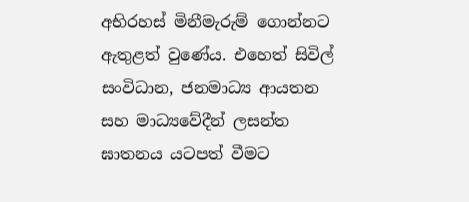අභිරහස්‌ මිනීමැරුම් ගොන්නට ඇතුළත් වුණේය. එහෙත් සිවිල් සංවිධාන, ජනමාධ්‍ය ආයතන සහ මාධ්‍යවේදීන් ලසන්ත ඝාතනය යටපත් වීමට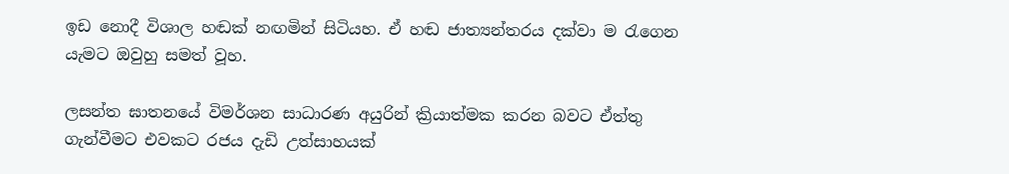ඉඩ නොදී විශාල හඬක්‌ නඟමින් සිටියහ. ඒ හඬ ජාත්‍යන්තරය දක්‌වා ම රැගෙන යැමට ඔවුහු සමත් වූහ.

ලසන්ත ඝාතනයේ විමර්ශන සාධාරණ අයුරින් ක්‍රියාත්මක කරන බවට ඒත්තු ගැන්වීමට එවකට රජය දැඩි උත්සාහයක්‌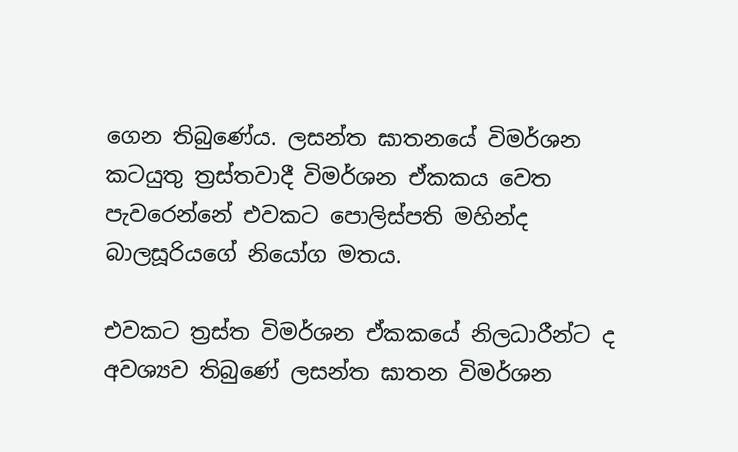ගෙන තිබුණේය. ලසන්ත ඝාතනයේ විමර්ශන කටයුතු ත්‍රස්‌තවාදී විමර්ශන ඒකකය වෙත පැවරෙන්නේ එවකට පොලිස්‌පති මහින්ද බාලසූරියගේ නියෝග මතය.

එවකට ත්‍රස්‌ත විමර්ශන ඒකකයේ නිලධාරීන්ට ද අවශ්‍යව තිබුණේ ලසන්ත ඝාතන විමර්ශන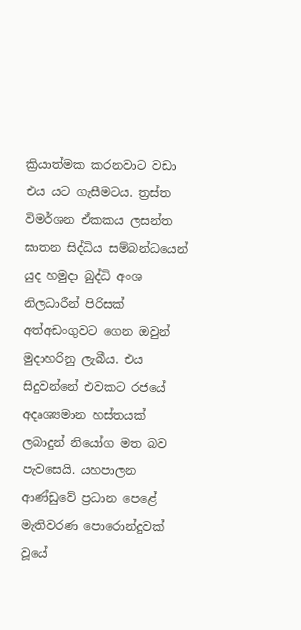ක්‍රියාත්මක කරනවාට වඩා එය යට ගැසීමටය. ත්‍රස්‌ත විමර්ශන ඒකකය ලසන්ත ඝාතන සිද්ධිය සම්බන්ධයෙන් යුද හමුදා බුද්ධි අංශ නිලධාරීන් පිරිසක්‌ අත්අඩංගුවට ගෙන ඔවුන් මුදාහරිනු ලැබීය. එය සිදුවන්නේ එවකට රජයේ අදෘශ්‍යමාන හස්‌තයක්‌ ලබාදුන් නියෝග මත බව පැවසෙයි. යහපාලන ආණ්‌ඩුවේ ප්‍රධාන පෙළේ මැතිවරණ පොරොන්දුවක්‌ වූයේ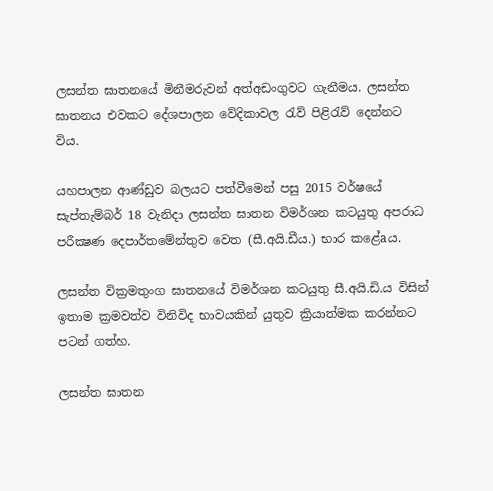ලසන්ත ඝාතනයේ මිනීමරුවන් අත්අඩංගුවට ගැනීමය. ලසන්ත ඝාතනය එවකට දේශපාලන වේදිකාවල රැව් පිළිරැව් දෙන්නට විය.

යහපාලන ආණ්‌ඩුව බලයට පත්වීමෙන් පසු 2015 වර්ෂයේ සැප්තැම්බර් 18 වැනිදා ලසන්ත ඝාතන විමර්ශන කටයුතු අපරාධ පරීක්‍ෂණ දෙපාර්තමේන්තුව වෙත (සී.අයි.ඩීය.) භාර කළේaය.

ලසන්ත වික්‍රමතුංග ඝාතනයේ විමර්ශන කටයුතු සී.අයි.ඩි.ය විසින් ඉතාම ක්‍රමවත්ව විනිවිද භාවයකින් යුතුව ක්‍රියාත්මක කරන්නට පටන් ගත්හ.

ලසන්ත ඝාතන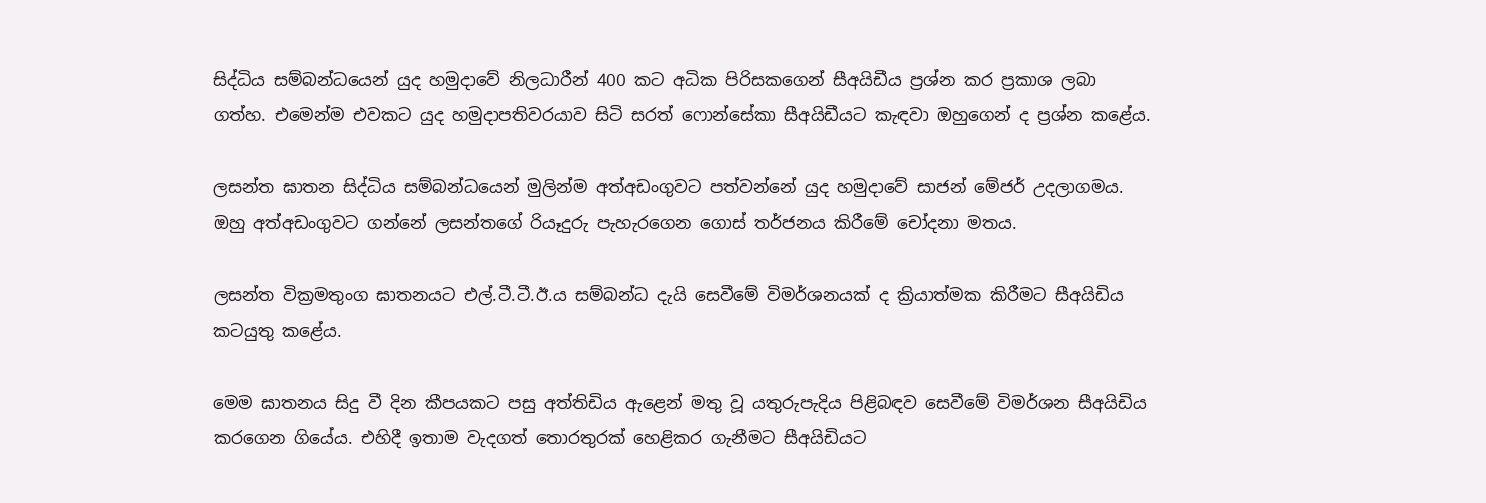සිද්ධිය සම්බන්ධයෙන් යුද හමුදාවේ නිලධාරීන් 400 කට අධික පිරිසකගෙන් සීඅයිඩීය ප්‍රශ්න කර ප්‍රකාශ ලබා ගත්හ. එමෙන්ම එවකට යුද හමුදාපතිවරයාව සිටි සරත් ෆොන්සේකා සීඅයිඩීයට කැඳවා ඔහුගෙන් ද ප්‍රශ්න කළේය.

ලසන්ත ඝාතන සිද්ධිය සම්බන්ධයෙන් මුලින්ම අත්අඩංගුවට පත්වන්නේ යුද හමුදාවේ සාජන් මේජර් උදලාගමය. ඔහු අත්අඩංගුවට ගන්නේ ලසන්තගේ රියෑදුරු පැහැරගෙන ගොස්‌ තර්ජනය කිරීමේ චෝදනා මතය.

ලසන්ත වික්‍රමතුංග ඝාතනයට එල්.ටී.ටී.ඊ.ය සම්බන්ධ දැයි සෙවීමේ විමර්ශනයක්‌ ද ක්‍රියාත්මක කිරීමට සීඅයිඩිය කටයුතු කළේය.

මෙම ඝාතනය සිදු වී දින කීපයකට පසු අත්තිඩිය ඇළෙන් මතු වූ යතුරුපැදිය පිළිබඳව සෙවීමේ විමර්ශන සීඅයිඩිය කරගෙන ගියේය. එහිදී ඉතාම වැදගත් තොරතුරක්‌ හෙළිකර ගැනීමට සීඅයිඩියට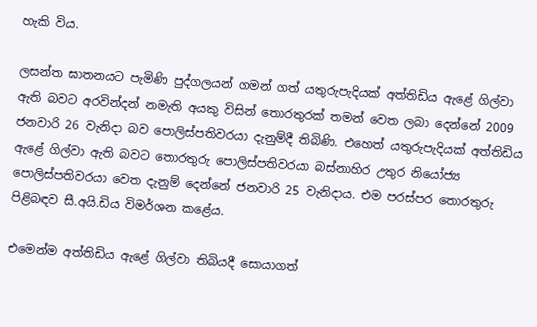හැකි විය.

ලසන්ත ඝාතනයට පැමිණි පුද්ගලයන් ගමන් ගත් යතුරුපැදියක්‌ අත්තිඩිය ඇළේ ගිල්වා ඇති බවට අරවින්දන් නමැති අයකු විසින් තොරතුරක්‌ තමන් වෙත ලබා දෙන්නේ 2009 ජනවාරි 26 වැනිදා බව පොලිස්‌පතිවරයා දැනුම්දී තිබිණි. එහෙත් යතුරුපැදියක්‌ අත්තිඩිය ඇළේ ගිල්වා ඇති බවට තොරතුරු පොලිස්‌පතිවරයා බස්‌නාහිර උතුර නියෝජ්‍ය පොලිස්‌පතිවරයා වෙත දැනුම් දෙන්නේ ජනවාරි 25 වැනිදාය. එම පරස්‌පර තොරතුරු පිළිබඳව සී.අයි.ඩිය විමර්ශන කළේය.

එමෙන්ම අත්තිඩිය ඇළේ ගිල්වා තිබියදී සොයාගත්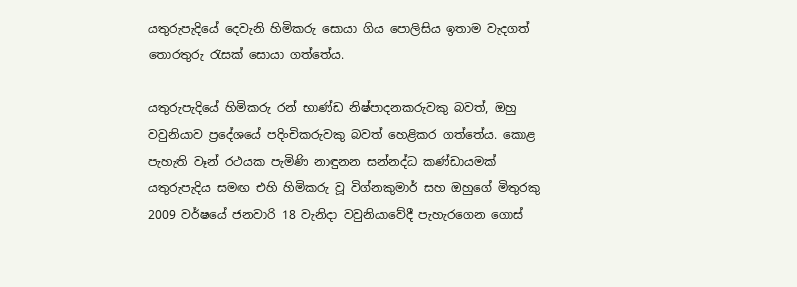යතුරුපැදියේ දෙවැනි හිමිකරු සොයා ගිය පොලිසිය ඉතාම වැදගත් තොරතුරු රැසක්‌ සොයා ගත්තේය.

යතුරුපැදියේ හිමිකරු රන් භාණ්‌ඩ නිෂ්පාදනකරුවකු බවත්, ඔහු වවුනියාව ප්‍රදේශයේ පදිංචිකරුවකු බවත් හෙළිකර ගත්තේය. කොළ පැහැති වෑන් රථයක පැමිණි නාඳුනන සන්නද්ධ කණ්‌ඩායමක්‌ යතුරුපැදිය සමඟ එහි හිමිකරු වූ විග්නකුමාර් සහ ඔහුගේ මිතුරකු 2009 වර්ෂයේ ජනවාරි 18 වැනිදා වවුනියාවේදී පැහැරගෙන ගොස්‌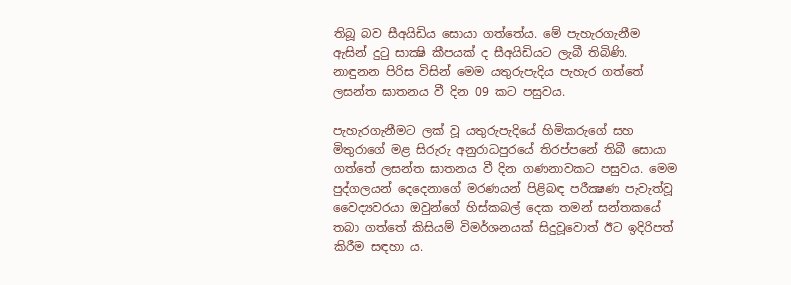තිබූ බව සීඅයිඩිය සොයා ගත්තේය. මේ පැහැරගැනීම ඇසින් දුටු සාක්‍ෂි කීපයක්‌ ද සීඅයිඩියට ලැබී තිබිණි. නාඳුනන පිරිස විසින් මෙම යතුරුපැදිය පැහැර ගත්තේ ලසන්ත ඝාතනය වී දින 09 කට පසුවය.

පැහැරගැනීමට ලක්‌ වූ යතුරුපැදියේ හිමිකරුගේ සහ මිතුරාගේ මළ සිරුරු අනුරාධපුරයේ තිරප්පනේ තිබී සොයා ගත්තේ ලසන්ත ඝාතනය වී දින ගණනාවකට පසුවය. මෙම පුද්ගලයන් දෙදෙනාගේ මරණයන් පිළිබඳ පරීක්‍ෂණ පැවැත්වූ වෛද්‍යවරයා ඔවුන්ගේ හිස්‌කබල් දෙක තමන් සන්තකයේ තබා ගත්තේ කිසියම් විමර්ශනයක්‌ සිදුවූවොත් ඊට ඉදිරිපත් කිරීම සඳහා ය.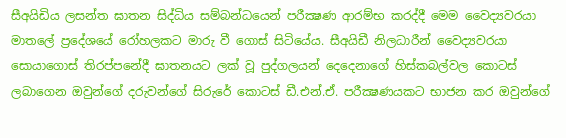සීඅයිඩිය ලසන්ත ඝාතන සිද්ධිය සම්බන්ධයෙන් පරීක්‍ෂණ ආරම්භ කරද්දී මෙම වෛද්‍යවරයා මාතලේ ප්‍රදේශයේ රෝහලකට මාරු වී ගොස්‌ සිටියේය. සීඅයිඩී නිලධාරීන් වෛද්‍යවරයා සොයාගොස්‌ තිරප්පනේදී ඝාතනයට ලක්‌ වූ පුද්ගලයන් දෙදෙනාගේ හිස්‌කබල්වල කොටස්‌ ලබාගෙන ඔවුන්ගේ දරුවන්ගේ සිරුරේ කොටස්‌ ඩී.එන්.ඒ. පරීක්‍ෂණයකට භාජන කර ඔවුන්ගේ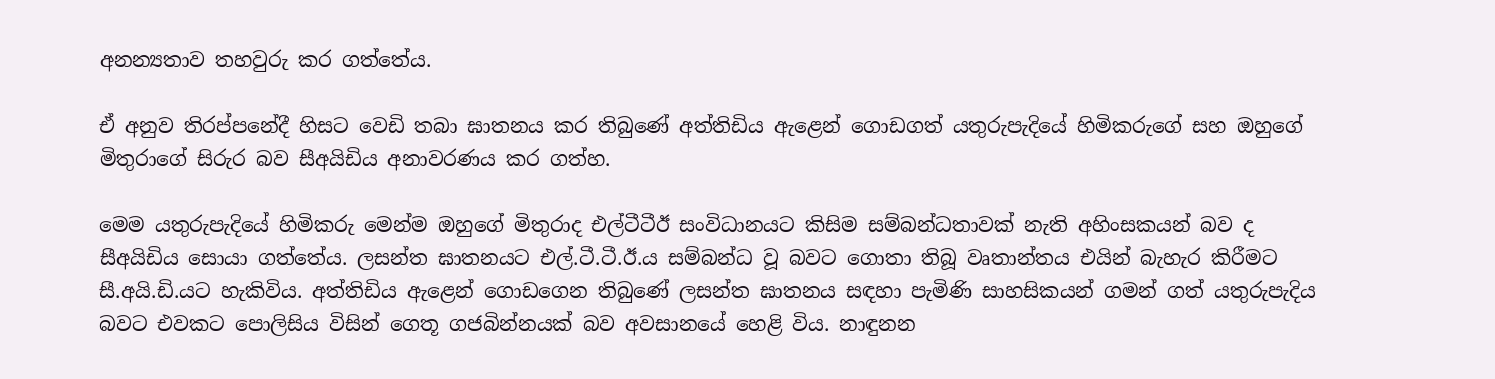අනන්‍යතාව තහවුරු කර ගත්තේය.

ඒ අනුව තිරප්පනේදී හිසට වෙඩි තබා ඝාතනය කර තිබුණේ අත්තිඩිය ඇළෙන් ගොඩගත් යතුරුපැදියේ හිමිකරුගේ සහ ඔහුගේ මිතුරාගේ සිරුර බව සීඅයිඩිය අනාවරණය කර ගත්හ.

මෙම යතුරුපැදියේ හිමිකරු මෙන්ම ඔහුගේ මිතුරාද එල්ටීටීඊ සංවිධානයට කිසිම සම්බන්ධතාවක්‌ නැති අහිංසකයන් බව ද සීඅයිඩිය සොයා ගත්තේය. ලසන්ත ඝාතනයට එල්.ටී.ටී.ඊ.ය සම්බන්ධ වූ බවට ගොතා තිබූ වෘතාන්තය එයින් බැහැර කිරීමට සී.අයි.ඩි.යට හැකිවිය. අත්තිඩිය ඇළෙන් ගොඩගෙන තිබුණේ ලසන්ත ඝාතනය සඳහා පැමිණි සාහසිකයන් ගමන් ගත් යතුරුපැදිය බවට එවකට පොලිසිය විසින් ගෙතූ ගජබින්නයක්‌ බව අවසානයේ හෙළි විය. නාඳුනන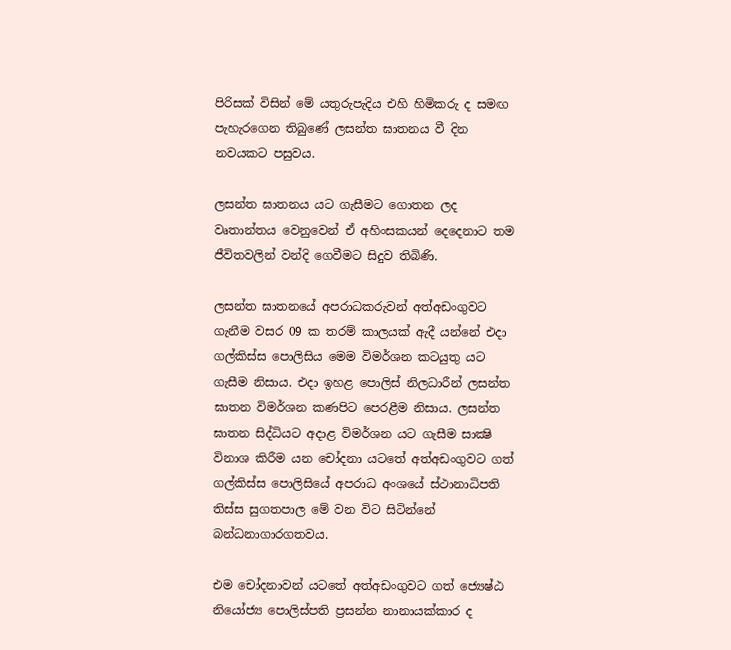පිරිසක්‌ විසින් මේ යතුරුපැදිය එහි හිමිකරු ද සමඟ පැහැරගෙන තිබුණේ ලසන්ත ඝාතනය වී දින නවයකට පසුවය.

ලසන්ත ඝාතනය යට ගැසීමට ගොතන ලද වෘතාන්තය වෙනුවෙන් ඒ අහිංසකයන් දෙදෙනාට තම ජීවිතවලින් වන්දි ගෙවීමට සිදුව තිබිණි.

ලසන්ත ඝාතනයේ අපරාධකරුවන් අත්අඩංගුවට ගැනීම වසර 09 ක තරම් කාලයක්‌ ඇදී යන්නේ එදා ගල්කිස්‌ස පොලිසිය මෙම විමර්ශන කටයුතු යට ගැසීම නිසාය. එදා ඉහළ පොලිස්‌ නිලධාරීන් ලසන්ත ඝාතන විමර්ශන කණපිට පෙරළීම නිසාය. ලසන්ත ඝාතන සිද්ධියට අදාළ විමර්ශන යට ගැසීම සාක්‍ෂි විනාශ කිරීම යන චෝදනා යටතේ අත්අඩංගුවට ගත් ගල්කිස්‌ස පොලිසියේ අපරාධ අංශයේ ස්‌ථානාධිපති තිස්‌ස සුගතපාල මේ වන විට සිටින්නේ බන්ධනාගාරගතවය.

එම චෝදනාවන් යටතේ අත්අඩංගුවට ගත් ජ්‍යෙෂ්ඨ නියෝජ්‍ය පොලිස්‌පති ප්‍රසන්න නානායක්‌කාර ද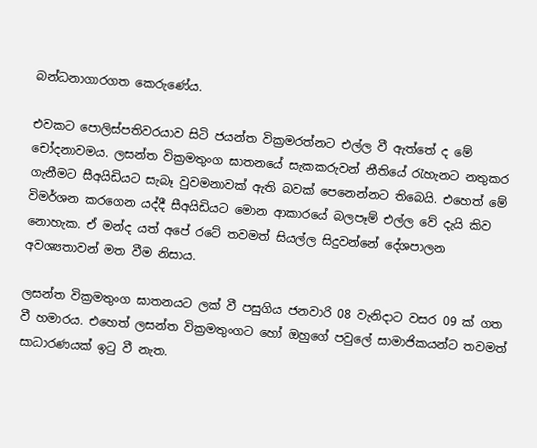බන්ධනාගාරගත කෙරුණේය.

එවකට පොලිස්‌පතිවරයාව සිටි ජයන්ත වික්‍රමරත්නට එල්ල වී ඇත්තේ ද මේ චෝදනාවමය. ලසන්ත වික්‍රමතුංග ඝාතනයේ සැකකරුවන් නීතියේ රැහැනට නතුකර ගැනීමට සීඅයිඩියට සැබෑ වුවමනාවක්‌ ඇති බවක්‌ පෙනෙන්නට තිබෙයි. එහෙත් මේ විමර්ශන කරගෙන යද්දී සීඅයිඩියට මොන ආකාරයේ බලපෑම් එල්ල වේ දැයි කිව නොහැක. ඒ මන්ද යත් අපේ රටේ තවමත් සියල්ල සිදුවන්නේ දේශපාලන අවශ්‍යතාවන් මත වීම නිසාය.

ලසන්ත වික්‍රමතුංග ඝාතනයට ලක්‌ වී පසුගිය ජනවාරි 08 වැනිදාට වසර 09 ක්‌ ගත වී හමාරය. එහෙත් ලසන්ත වික්‍රමතුංගට හෝ ඔහුගේ පවුලේ සාමාජිකයන්ට තවමත් සාධාරණයක්‌ ඉටු වී නැත.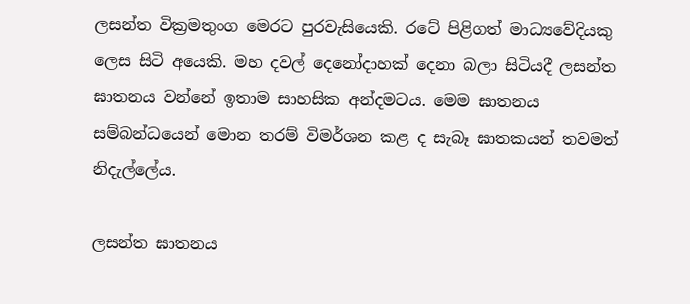ලසන්ත වික්‍රමතුංග මෙරට පුරවැසියෙකි. රටේ පිළිගත් මාධ්‍යවේදියකු ලෙස සිටි අයෙකි. මහ දවල් දෙනෝදාහක්‌ දෙනා බලා සිටියදී ලසන්ත ඝාතනය වන්නේ ඉතාම සාහසික අන්දමටය. මෙම ඝාතනය සම්බන්ධයෙන් මොන තරම් විමර්ශන කළ ද සැබෑ ඝාතකයන් තවමත් නිදැල්ලේය.

ලසන්ත ඝාතනය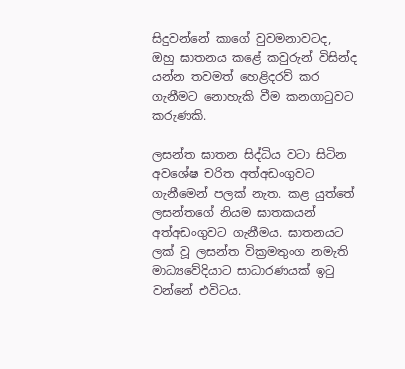සිදුවන්නේ කාගේ වුවමනාවටද, ඔහු ඝාතනය කළේ කවුරුන් විසින්ද යන්න තවමත් හෙළිදරව් කර ගැනීමට නොහැකි වීම කනගාටුවට කරුණකි.

ලසන්ත ඝාතන සිද්ධිය වටා සිටින අවශේෂ චරිත අත්අඩංගුවට ගැනීමෙන් පලක්‌ නැත. කළ යුත්තේ ලසන්තගේ නියම ඝාතකයන් අත්අඩංගුවට ගැනීමය. ඝාතනයට ලක්‌ වූ ලසන්ත වික්‍රමතුංග නමැති මාධ්‍යවේදියාට සාධාරණයක්‌ ඉටු වන්නේ එවිටය.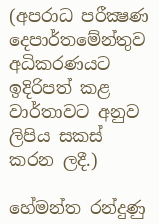(අපරාධ පරීක්‍ෂණ දෙපාර්තමේන්තුව අධිකරණයට ඉදිරිපත් කළ වාර්තාවට අනුව ලිපිය සකස්‌ කරන ලදී.)

හේමන්ත රන්දුණු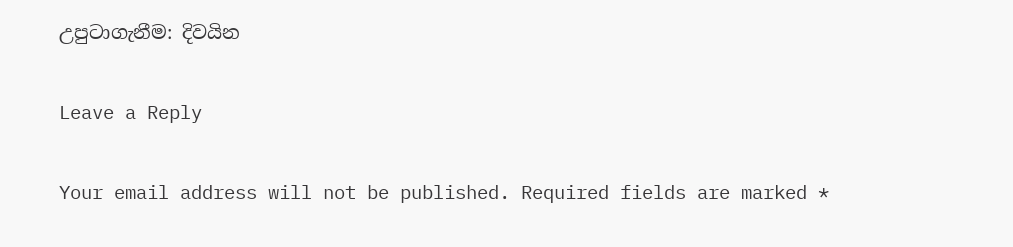උපුටාගැනීම: දිවයින

Leave a Reply

Your email address will not be published. Required fields are marked *